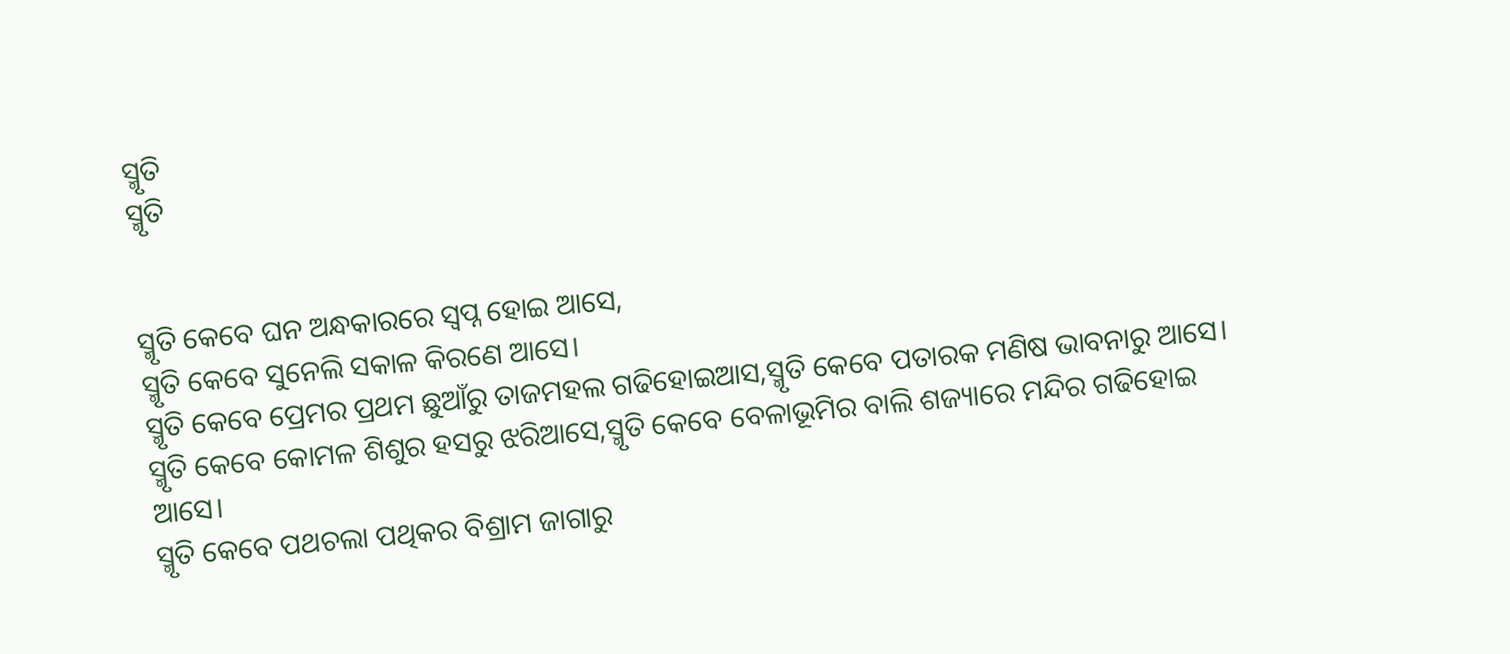ସ୍ମୃତି
ସ୍ମୃତି


ସ୍ମୃତି କେବେ ଘନ ଅନ୍ଧକାରରେ ସ୍ବପ୍ନ ହୋଇ ଆସେ,
ସ୍ମୃତି କେବେ ସୁନେଲି ସକାଳ କିରଣେ ଆସେ।
ସ୍ମୃତି କେବେ ପ୍ରେମର ପ୍ରଥମ ଛୁଆଁରୁ ତାଜମହଲ ଗଢିହୋଇଆସ,ସ୍ମୃତି କେବେ ପତାରକ ମଣିଷ ଭାବନାରୁ ଆସେ।
ସ୍ମୃତି କେବେ କୋମଳ ଶିଶୁର ହସରୁ ଝରିଆସେ,ସ୍ମୃତି କେବେ ବେଳାଭୂମିର ବାଲି ଶଜ୍ୟାରେ ମନ୍ଦିର ଗଢିହୋଇ ଆସେ।
ସ୍ମୃତି କେବେ ପଥଚଲା ପଥିକର ବିଶ୍ରାମ ଜାଗାରୁ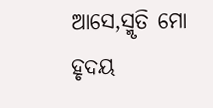ଆସେ,ସ୍ମୃତି ମୋ ହୃଦୟ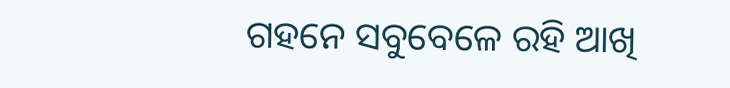ଗହନେ ସବୁବେଳେ ରହି ଆଖି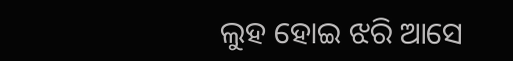ଲୁହ ହୋଇ ଝରି ଆସେ